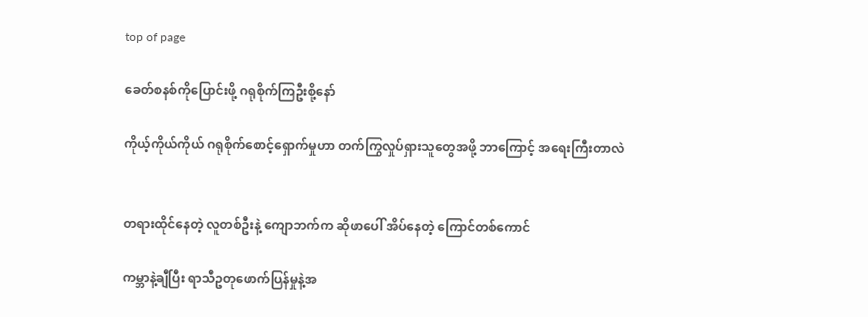top of page

ခေတ်စနစ်ကိုပြောင်းဖို့ ဂရုစိုက်ကြဦးစို့နော်

ကိုယ့်ကိုယ်ကိုယ် ဂရုစိုက်စောင့်ရှောက်မှုဟာ တက်ကြွလှုပ်ရှားသူတွေအဖို့ ဘာကြောင့် အရေးကြီးတာလဲ


တရားထိုင်နေတဲ့ လူတစ်ဦးနဲ့ ကျောဘက်က ဆိုဖာပေါ် အိပ်နေတဲ့ ကြောင်တစ်ကောင်

ကမ္ဘာနဲ့ချီပြီး ရာသီဥတုဖောက်ပြန်မှုနဲ့အ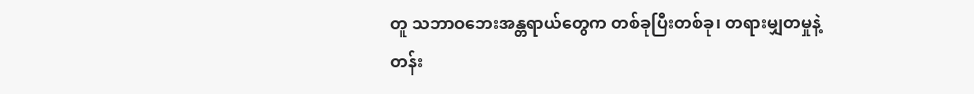တူ သဘာဝဘေးအန္တရာယ်တွေက တစ်ခုပြီးတစ်ခု၊ တရားမျှတမှုနဲ့ တန်း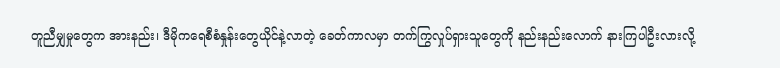တူညီမျှမှုတွေက အားနည်း၊ ဒီမိုကရေစီစံနှုန်းတွေယိုင်နဲ့လာတဲ့ ခေတ်ကာလမှာ တက်ကြွလှုပ်ရှားသူတွေကို နည်းနည်းလောက် နားကြပါဦးလားလို့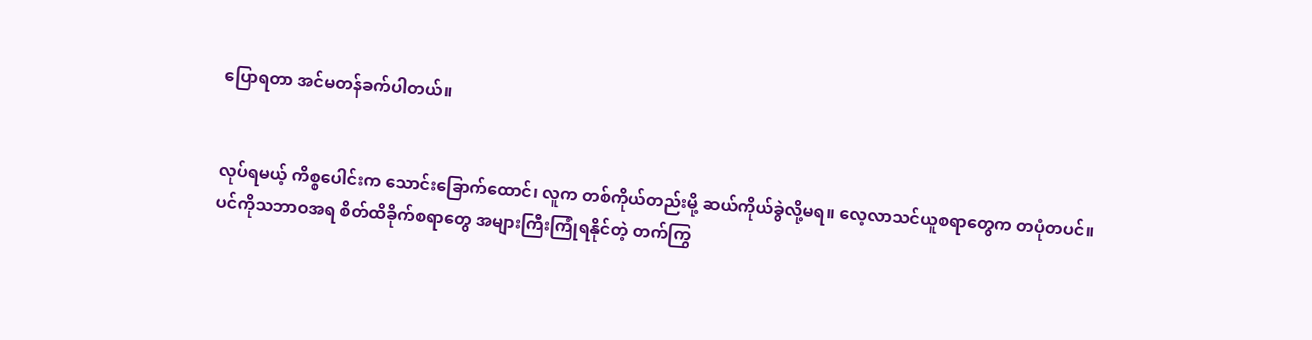ပြောရတာ အင်မတန်ခက်ပါတယ်။


လုပ်ရမယ့် ကိစ္စပေါင်းက သောင်းခြောက်ထောင်၊ လူက တစ်ကိုယ်တည်းမို့ ဆယ်ကိုယ်ခွဲလို့မရ။ လေ့လာသင်ယူစရာတွေက တပုံတပင်။ ပင်ကိုသဘာဝအရ စိတ်ထိခိုက်စရာတွေ အများကြီးကြုံရနိုင်တဲ့ တက်ကြွ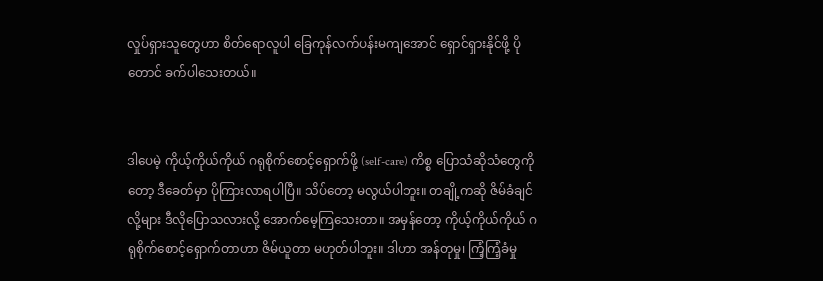လှုပ်ရှားသူတွေဟာ စိတ်ရောလူပါ ခြေကုန်လက်ပန်းမကျအောင် ‌ရှောင်ရှားနိုင်ဖို့ ပိုတောင် ခက်ပါသေးတယ်။


ဒါပေမဲ့ ကိုယ့်ကိုယ်ကိုယ် ဂရုစိုက်စောင့်ရှောက်ဖို့ (self-care) ကိစ္စ ပြောသံဆိုသံတွေကိုတော့ ဒီခေတ်မှာ ပိုကြားလာရပါပြီ။ သိပ်တော့ မလွယ်ပါဘူး။ တချို့ကဆို ဇိမ်ခံချင်လို့များ ဒီလိုပြောသလားလို့ အောက်မေ့ကြသေးတာ။ အမှန်တော့ ကိုယ့်ကိုယ်ကိုယ် ဂရုစိုက်စောင့်ရှောက်တာဟာ ဇိမ်ယူတာ မဟုတ်ပါဘူး။ ဒါဟာ အန်တုမှု၊ ကြံ့ကြံ့ခံမှု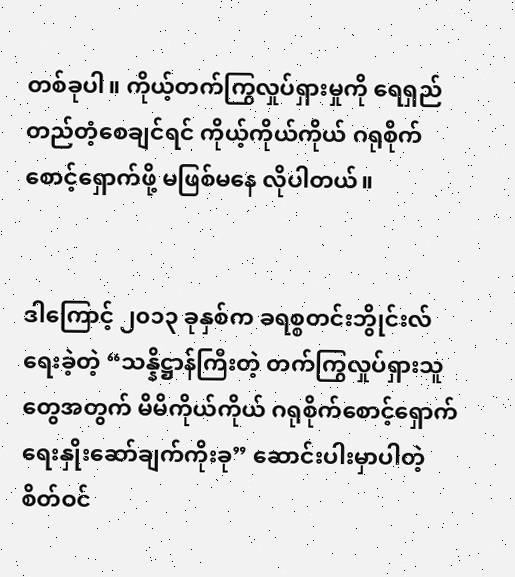တစ်ခုပါ။ ကိုယ့်တက်ကြွလှုပ်ရှားမှုကို ‌ရေရှည်တည်တံ့စေချင်ရင် ကိုယ့်ကိုယ်ကိုယ် ဂရုစိုက်စောင့်ရှောက်ဖို့ မဖြစ်မနေ လိုပါတယ်။


ဒါကြောင့် ၂၀၁၃ ခုနှစ်က ခရစ္စတင်းဘွိုင်းလ် ရေးခဲ့တဲ့ “သန္နိဋ္ဌာန်ကြီးတဲ့ တက်ကြွလှုပ်ရှားသူတွေအတွက် မိမိကိုယ်ကိုယ် ဂရုစိုက်စောင့်ရှောက်ရေးနှိုးဆော်ချက်ကိုးခု” ဆောင်းပါးမှာပါတဲ့ စိတ်ဝင်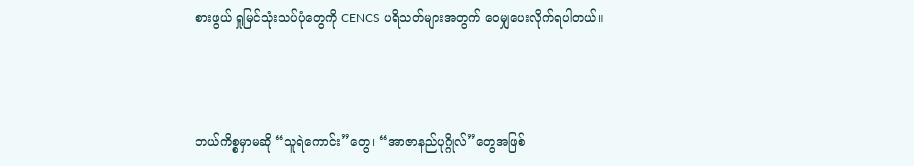စားဖွယ် ရှုမြင်သုံးသပ်ပုံတွေကို CENCS ပရိသတ်များအတွက် ဝေမျှပေးလိုက်ရပါတယ်။



ဘယ်ကိစ္စမှာမဆို “သူရဲကောင်း”တွေ၊ “အာဇာနည်ပုဂ္ဂိုလ်”တွေအဖြစ်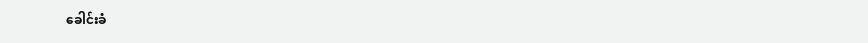ခေါင်းခံ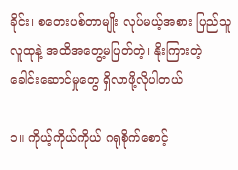ခိုင်း၊ စတေးပစ်တာမျိုး လုပ်မယ့်အစား ပြည်သူလူထုနဲ့ အထိအတွေ့မပြတ်တဲ့၊ နိုးကြားတဲ့ ခေါင်းဆောင်မှုတွေ ရှိလာဖို့လိုပါတယ်

၁။ ကိုယ့်ကိုယ်ကိုယ် ဂရုစိုက်စောင့်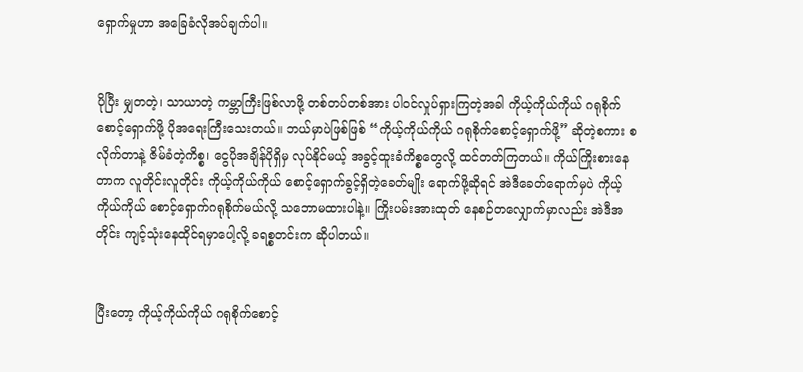ရှောက်မှုဟာ အခြေခံလိုအပ်ချက်ပါ။


ပိုပြီး မျှတတဲ့၊ သာယာတဲ့ ကမ္ဘာကြီးဖြစ်လာဖို့ တစ်တပ်တစ်အား ပါဝင်လှုပ်ရှားကြတဲ့အခါ ကိုယ့်ကိုယ်ကိုယ် ဂရုစိုက် စောင့်ရှောက်ဖို့ ပိုအရေးကြီးသေးတယ်။ ဘယ်မှာပဲဖြစ်ဖြစ် “ကိုယ့်ကိုယ်ကိုယ် ဂရုစိုက်စောင့်ရှောက်ဖို့” ဆိုတဲ့စကား စလိုက်တာနဲ့ ဇိမ်ခံတဲ့ကိစ္စ၊ ငွေပိုအချိန်ပိုရှိမှ လုပ်နိုင်မယ့် အခွင့်ထူးခံကိစ္စတွေလို့ ထင်တတ်ကြတယ်။ ကိုယ်ကြိုးစားနေတာက လူတိုင်းလူတိုင်း ကိုယ့်ကိုယ်ကိုယ် စောင့်ရှောက်ခွင့်ရှိတဲ့ခေတ်မျိုး ရောက်ဖို့ဆိုရင် အဲဒီခေတ်ရောက်မှပဲ ကိုယ့်ကိုယ်ကိုယ် စောင့်ရှောက်ဂရုစိုက်မယ်လို့ သဘောမထားပါနဲ့။ ကြိုးပမ်းအားထုတ် နေစဉ်တလျှောက်မှာလည်း အဲဒီအတိုင်း ကျင့်သုံးနေထိုင်ရမှာပေါ့လို့ ခရစ္စတင်းက ဆိုပါတယ်။


ပြီးတော့ ကိုယ့်ကိုယ်ကိုယ် ဂရုစိုက်စောင့်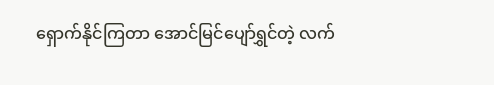ရှောက်နိုင်ကြတာ အောင်မြင်ပျော်ရွှင်တဲ့ လက်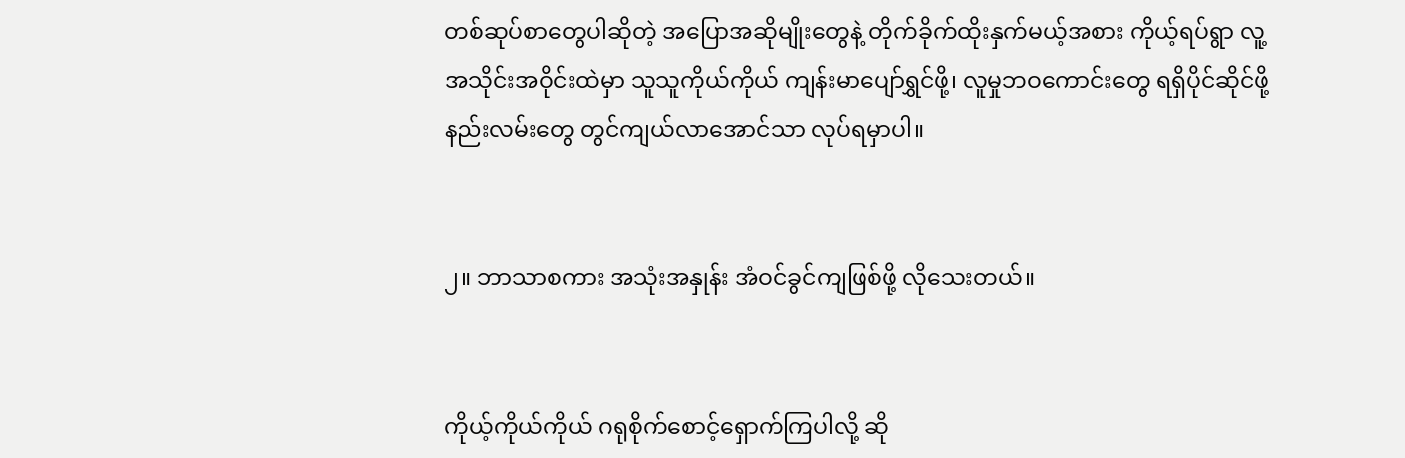တစ်ဆုပ်စာတွေပါဆိုတဲ့ အပြောအဆိုမျိုးတွေနဲ့ တိုက်ခိုက်ထိုးနှက်မယ့်အစား ကိုယ့်ရပ်ရွာ လူ့အသိုင်းအဝိုင်းထဲမှာ သူသူကိုယ်ကိုယ် ကျန်းမာပျော်ရွှင်ဖို့၊ လူမှုဘဝကောင်းတွေ ရရှိပိုင်ဆိုင်ဖို့ နည်းလမ်းတွေ တွင်ကျယ်လာအောင်သာ လုပ်ရမှာပါ။


၂။ ဘာသာစကား အသုံးအနှုန်း အံဝင်ခွင်ကျဖြစ်ဖို့ လိုသေးတယ်။


ကိုယ့်ကိုယ်ကိုယ် ဂရုစိုက်စောင့်ရှောက်ကြပါလို့ ဆို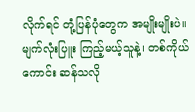လိုက်ရင် တုံ့ပြန်ပုံတွေက အမျိုးမျိုးပဲ။ မျက်လုံးပြူး ကြည့်မယ့်သူနဲ့၊ တစ်ကိုယ်ကောင်း ဆန်သလို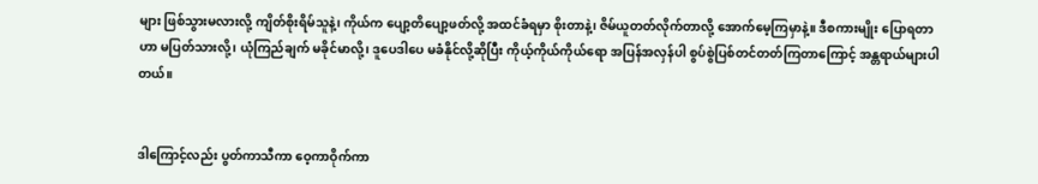များ ဖြစ်သွားမလားလို့ ကျိတ်စိုးရိမ်သူနဲ့၊ ကိုယ်က ပျော့တိပျော့ဖတ်လို့ အထင်ခံရမှာ စိုးတာနဲ့၊ ဇိမ်ယူတတ်လိုက်တာလို့ အောက်မေ့ကြမှာနဲ့။ ဒီစကားမျိုး ပြောရတာဟာ မပြတ်သားလို့၊ ယုံကြည်ချက် မခိုင်မာလို့၊ ဒူပေဒါပေ မခံနိုင်လို့ဆိုပြီး ကိုယ့်ကိုယ်ကိုယ်ရော အပြန်အလှန်ပါ စွပ်စွဲပြစ်တင်တတ်ကြတာကြောင့် အန္တရာယ်များပါတယ်။


ဒါကြောင့်လည်း ပွတ်ကာသီကာ ဝေ့ကာဝိုက်ကာ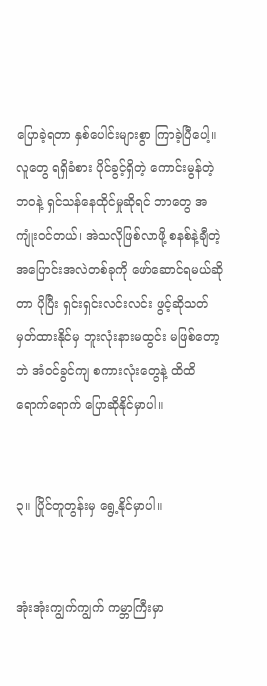ပြောခဲ့ရတာ နှစ်ပေါင်းများစွာ ကြာခဲ့ပြီပေါ့။ လူတွေ ရရှိခံစား ပိုင်ခွင့်ရှိတဲ့ ကောင်းမွန်တဲ့ဘဝနဲ့ ရှင်သန်နေထိုင်မှုဆိုရင် ဘာတွေ အကျုံးဝင်တယ်၊ အဲသလိုဖြစ်လာဖို့ စနစ်နဲ့ချီတဲ့ အပြောင်းအလဲတစ်ခုကို ဖော်ဆောင်ရမယ်ဆိုတာ ပိုပြီး ရှင်းရှင်းလင်းလင်း ဖွင့်ဆိုသတ်မှတ်ထားနိုင်မှ ဘူးလုံးနားမထွင်း မဖြစ်တော့ဘဲ အံဝင်ခွင်ကျ စကားလုံးတွေနဲ့ ထိထိရောက်ရောက် ပြောဆိုနိုင်မှာပါ။


၃။ ပြိုင်တူတွန်းမှ ရွေ့နိုင်မှာပါ။


အုံးအုံးကျွက်ကျွက် ကမ္ဘာကြီးမှာ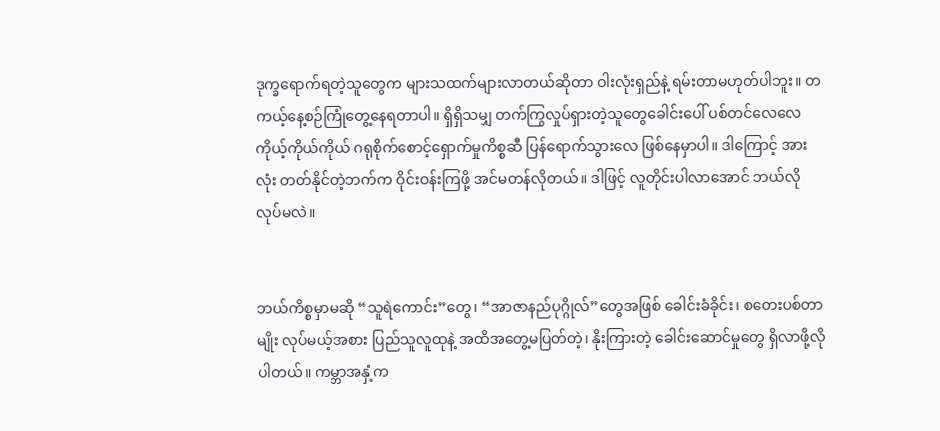ဒုက္ခရောက်ရတဲ့သူတွေက များသထက်များလာတယ်ဆိုတာ ဝါးလုံးရှည်နဲ့ ရမ်းတာမဟုတ်ပါဘူး။ တကယ့်နေ့စဉ်ကြုံတွေ့နေရတာပါ။ ရှိရှိသမျှ တက်ကြွလှုပ်ရှားတဲ့သူတွေခေါင်းပေါ် ပစ်တင်လေလေ ကိုယ့်ကိုယ်ကိုယ် ဂရုစိုက်စောင့်ရှောက်မှုကိစ္စဆီ ပြန်ရောက်သွားလေ ဖြစ်နေမှာပါ။ ဒါကြောင့် အားလုံး တတ်နိုင်တဲ့ဘက်က ဝိုင်းဝန်းကြဖို့ အင်မတန်လိုတယ်။ ဒါဖြင့် လူတိုင်းပါလာအောင် ဘယ်လိုလုပ်မလဲ။


ဘယ်ကိစ္စမှာမဆို “သူရဲကောင်း”တွေ၊ “အာဇာနည်ပုဂ္ဂိုလ်”တွေအဖြစ် ခေါင်းခံခိုင်း၊ စတေးပစ်တာမျိုး လုပ်မယ့်အစား ပြည်သူလူထုနဲ့ အထိအတွေ့မပြတ်တဲ့၊ နိုးကြားတဲ့ ခေါင်းဆောင်မှုတွေ ရှိလာဖို့လိုပါတယ်။ ကမ္ဘာအနှံ့က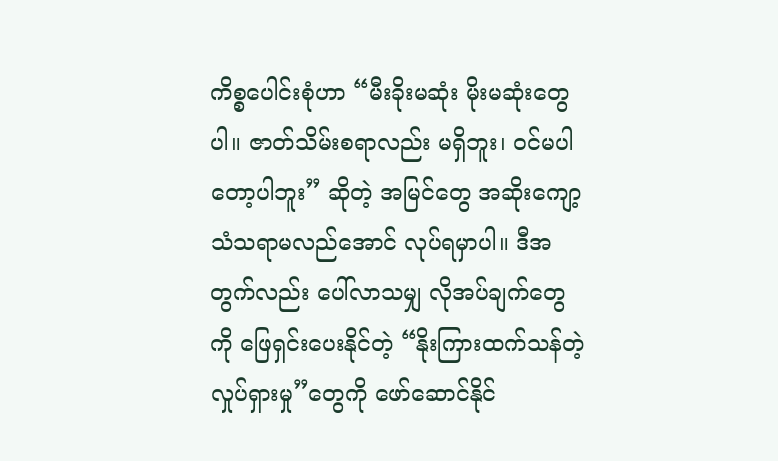ကိစ္စပေါင်းစုံဟာ “မီးခိုးမဆုံး မိုးမဆုံးတွေပါ။ ဇာတ်သိမ်းစရာလည်း မရှိဘူး၊ ဝင်မပါတော့ပါဘူး” ဆိုတဲ့ အမြင်တွေ အဆိုးကျော့သံသရာမလည်အောင် လုပ်ရမှာပါ။ ဒီအတွက်လည်း ပေါ်လာသမျှ လိုအပ်ချက်တွေကို ဖြေရှင်းပေးနိုင်တဲ့ “နိုးကြားထက်သန်တဲ့ လှုပ်ရှားမှု”တွေကို ဖော်ဆောင်နိုင်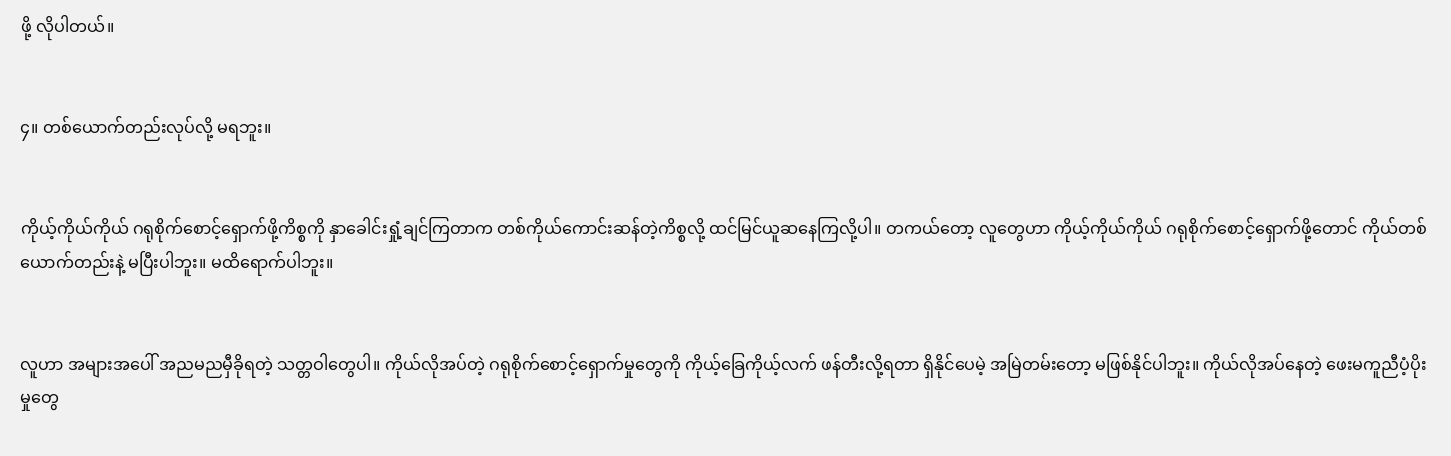ဖို့ လိုပါတယ်။


၄။ တစ်ယောက်တည်းလုပ်လို့ မရဘူး။


ကိုယ့်ကိုယ်ကိုယ် ဂရုစိုက်စောင့်ရှောက်ဖို့ကိစ္စကို နှာခေါင်းရှုံ့ချင်ကြတာက တစ်ကိုယ်ကောင်းဆန်တဲ့ကိစ္စလို့ ထင်မြင်ယူဆနေကြလို့ပါ။ တကယ်တော့ လူတွေဟာ ကိုယ့်ကိုယ်ကိုယ် ဂရုစိုက်စောင့်ရှောက်ဖို့တောင် ကိုယ်တစ်ယောက်တည်းနဲ့ မပြီးပါဘူး။ မထိရောက်ပါဘူး။


လူဟာ အများအပေါ် အညမညမှီခိုရတဲ့ သတ္တဝါတွေပါ။ ကိုယ်လိုအပ်တဲ့ ဂရုစိုက်စောင့်ရှောက်မှုတွေကို ကိုယ့်ခြေကိုယ့်လက် ဖန်တီးလို့ရတာ ရှိနိုင်ပေမဲ့ အမြဲတမ်းတော့ မဖြစ်နိုင်ပါဘူး။ ကိုယ်လိုအပ်နေတဲ့ ဖေးမကူညီပံ့ပိုးမှုတွေ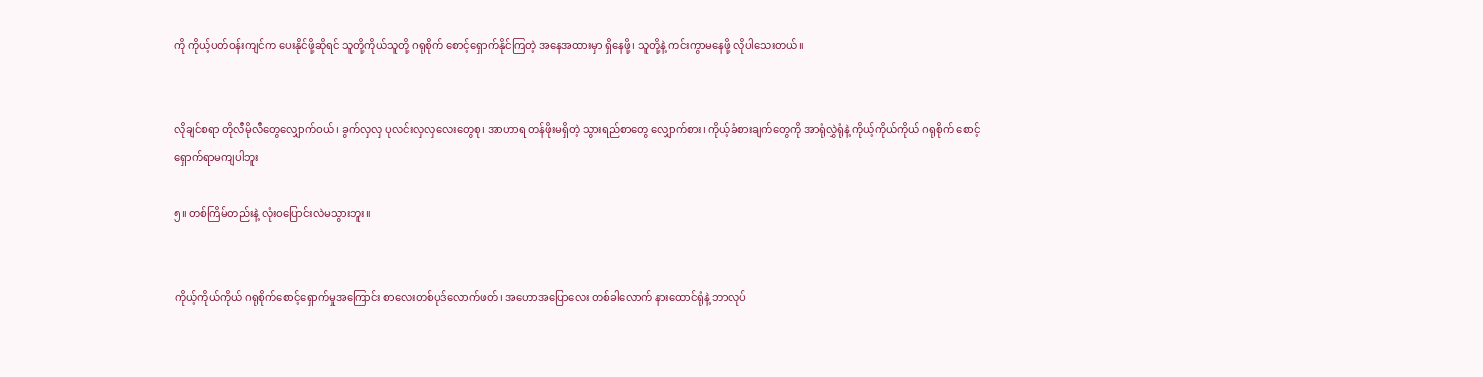ကို ကိုယ့်ပတ်ဝန်းကျင်က ပေးနိုင်ဖို့ဆိုရင် သူတို့ကိုယ်သူတို့ ဂရုစိုက် စောင့်ရှောက်နိုင်ကြတဲ့ အနေအထားမှာ ရှိနေဖို့၊ သူတို့နဲ့ ကင်းကွာမနေဖို့ လိုပါသေးတယ်။


လိုချင်စရာ တိုလီမိုလီတွေလျှောက်ဝယ်၊ ခွက်လှလှ ပုလင်းလှလှလေးတွေစု၊ အာဟာရ တန်ဖိုးမရှိတဲ့ သွားရည်စာတွေ လျှောက်စား၊ ကိုယ့်ခံစားချက်တွေကို အာရုံလွှဲရုံနဲ့ ကိုယ့်ကိုယ်ကိုယ် ဂရုစိုက် စောင့်ရှောက်ရာမကျပါဘူး

၅။ တစ်ကြိမ်တည်းနဲ့ လုံးဝပြောင်းလဲမသွားဘူး။


ကိုယ့်ကိုယ်ကိုယ် ဂရုစိုက်စောင့်ရှောက်မှုအကြောင်း စာလေးတစ်ပုဒ်လောက်ဖတ်၊ အဟောအပြောလေး တစ်ခါလောက် နားထောင်ရုံနဲ့ ဘာလုပ်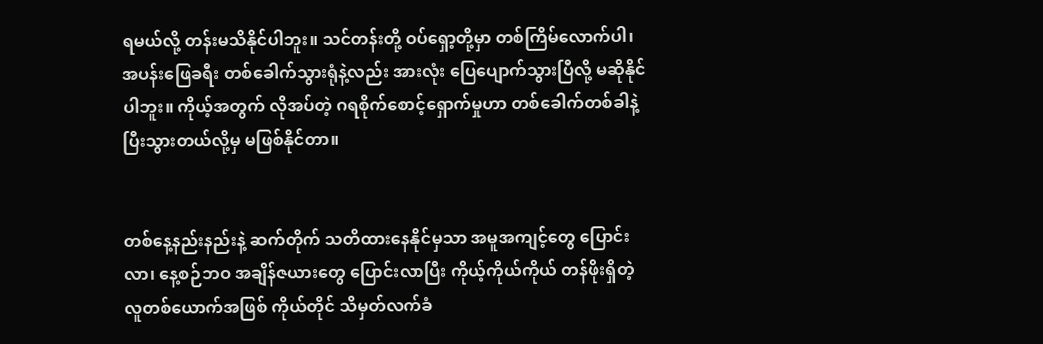ရမယ်လို့ တန်းမသိနိုင်ပါဘူး။ သင်တန်းတို့ ဝပ်ရှော့တို့မှာ တစ်ကြိမ်လောက်ပါ၊ အပန်းဖြေခရီး တစ်ခေါက်သွားရုံနဲ့လည်း အားလုံး ပြေပျောက်သွားပြီလို့ မဆိုနိုင်ပါဘူး။ ကိုယ့်အတွက် လိုအပ်တဲ့ ဂရစိုက်စောင့်ရှောက်မှုဟာ တစ်ခေါက်တစ်ခါနဲ့ ပြီးသွားတယ်လို့မှ မဖြစ်နိုင်တာ။


တစ်နေ့နည်းနည်းနဲ့ ဆက်တိုက် သတိထားနေနိုင်မှသာ အမူအကျင့်တွေ ပြောင်းလာ၊ နေ့စဉ်ဘဝ အချိန်ဇယားတွေ ပြောင်းလာပြီး ကိုယ့်ကိုယ်ကိုယ် တန်ဖိုးရှိတဲ့ လူတစ်ယောက်အဖြစ် ကိုယ်တိုင် သိမှတ်လက်ခံ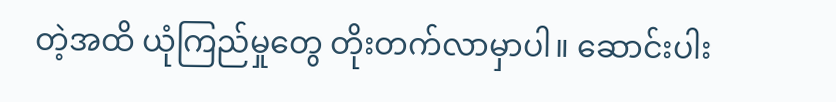တဲ့အထိ ယုံကြည်မှုတွေ တိုးတက်လာမှာပါ။ ဆောင်းပါး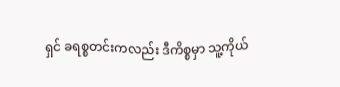ရှင် ခရစ္စတင်းကလည်း ဒီကိစ္စမှာ သူ့ကိုယ်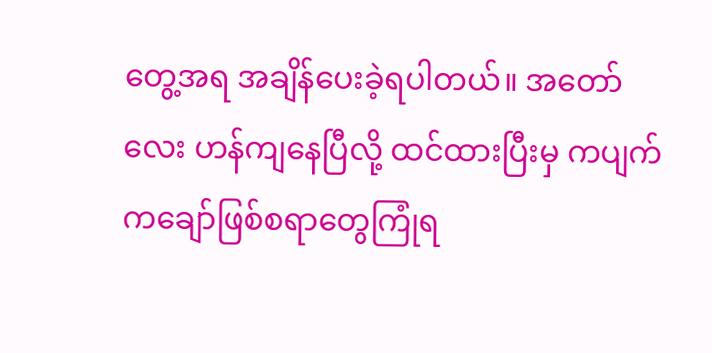တွေ့အရ အချိန်ပေးခဲ့ရပါတယ်။ အတော်လေး ဟန်ကျနေပြီလို့ ထင်ထားပြီးမှ ကပျက်ကချော်ဖြစ်စရာတွေကြုံရ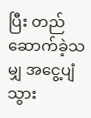ပြီး တည်ဆောက်ခဲ့သမျှ အငွေ့ပျံသွား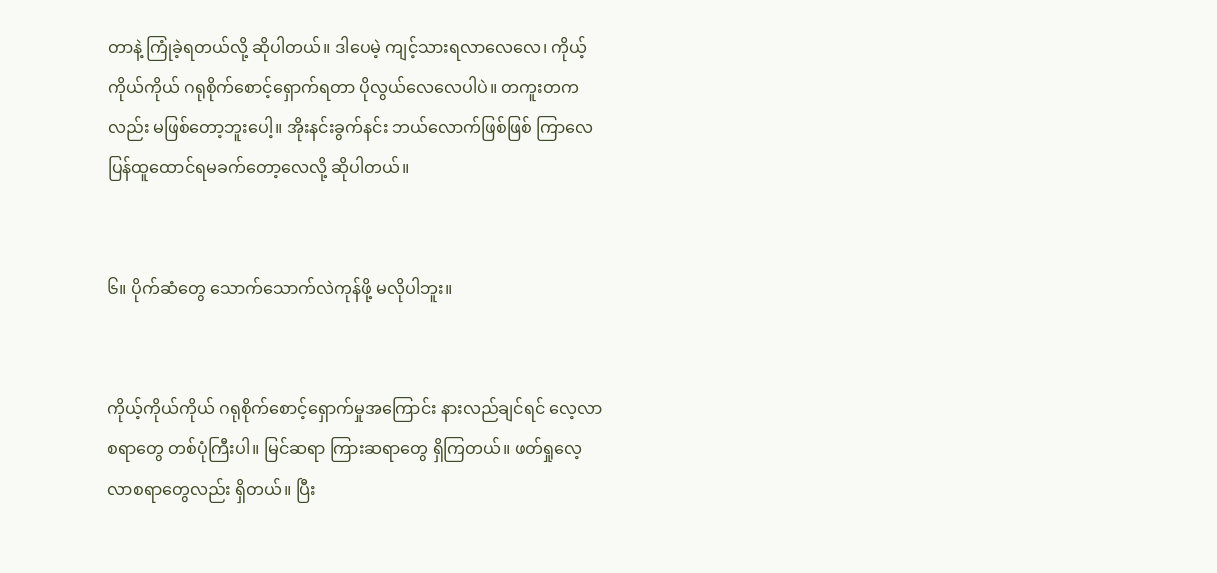တာနဲ့ ကြုံခဲ့ရတယ်လို့ ဆိုပါတယ်။ ဒါပေမဲ့ ကျင့်သားရလာ‌လေလေ၊ ကိုယ့်ကိုယ်ကိုယ် ဂရုစိုက်စောင့်ရှောက်ရတာ ပိုလွယ်လေလေပါပဲ။ တကူးတကလည်း မဖြစ်တော့ဘူးပေါ့။ အိုးနင်းခွက်နင်း ဘယ်လောက်ဖြစ်ဖြစ် ကြာလေ ပြန်ထူထောင်ရမခက်တော့လေလို့ ဆိုပါတယ်။


၆။ ပိုက်ဆံတွေ သောက်သောက်လဲကုန်ဖို့ မလိုပါဘူး။


ကိုယ့်ကိုယ်ကိုယ် ဂရုစိုက်စောင့်ရှောက်မှုအကြောင်း နားလည်ချင်ရင် လေ့လာစရာတွေ တစ်ပုံကြီးပါ။ မြင်ဆရာ ကြားဆရာတွေ ရှိကြတယ်။ ဖတ်ရှုလေ့လာစရာတွေလည်း ရှိတယ်။ ပြီး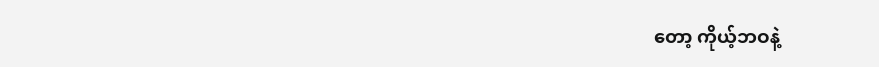တော့ ကိုယ့်ဘဝနဲ့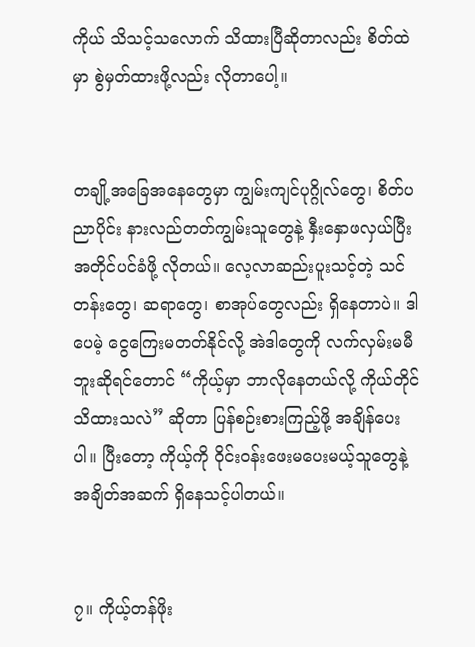ကိုယ် သိသင့်သလောက် သိထားပြီဆိုတာလည်း စိတ်ထဲမှာ စွဲမှတ်ထားဖို့လည်း လိုတာပေါ့။


တချို့အခြေအနေတွေမှာ ကျွမ်းကျင်ပုဂ္ဂိုလ်တွေ၊ စိတ်ပညာပိုင်း နားလည်တတ်ကျွမ်းသူတွေနဲ့ နှီးနှောဖလှယ်ပြီး အတိုင်ပင်ခံဖို့ လိုတယ်။ လေ့လာဆည်းပူးသင့်တဲ့ သင်တန်းတွေ၊ ဆရာတွေ၊ စာအုပ်တွေလည်း ရှိနေတာပဲ။ ဒါပေမဲ့ ငွေကြေးမတတ်နိုင်လို့ အဲဒါတွေကို လက်လှမ်းမမီဘူးဆိုရင်တောင် “ကိုယ့်မှာ ဘာလိုနေတယ်လို့ ကိုယ်တိုင် သိထားသလဲ” ဆိုတာ ပြန်စဉ်းစားကြည့်ဖို့ အချိန်ပေးပါ။ ပြီးတော့ ကိုယ့်ကို ဝိုင်းဝန်းဖေးမပေးမယ့်သူတွေနဲ့ အချိတ်အဆက် ရှိနေသင့်ပါတယ်။


၇။ ကိုယ့်တန်ဖိုး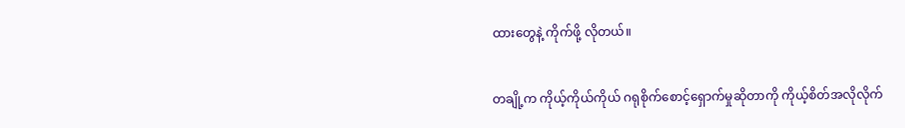ထားတွေနဲ့ ကိုက်ဖို့ လိုတယ်။


တချို့က ကိုယ့်ကိုယ်ကိုယ် ဂရုစိုက်စောင့်ရှောက်မှုဆိုတာကို ကိုယ့်စိတ်အလိုလိုက်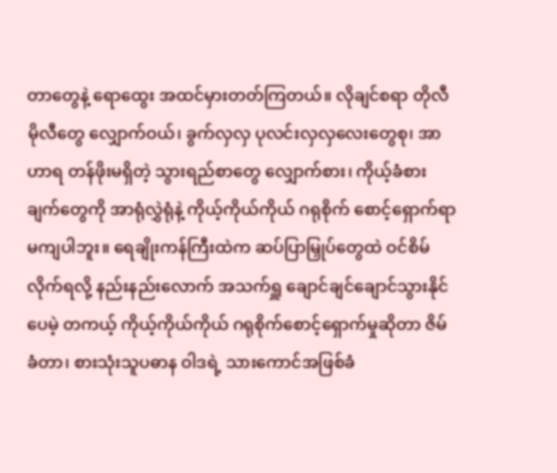တာတွေနဲ့ ရောထွေး အထင်မှားတတ်ကြတယ်။ လိုချင်စရာ တိုလီမိုလီတွေ လျှောက်ဝယ်၊ ခွက်လှလှ ပုလင်းလှလှလေးတွေစု၊ အာဟာရ တန်ဖိုးမရှိတဲ့ သွားရည်စာတွေ လျှောက်စား၊ ကိုယ့်ခံစားချက်တွေကို အာရုံလွှဲရုံနဲ့ ကိုယ့်ကိုယ်ကိုယ် ဂရုစိုက် စောင့်ရှောက်ရာမကျပါဘူး။ ရေချိုးကန်ကြီးထဲက ဆပ်ပြာမြှုပ်တွေထဲ ဝင်စိမ်လိုက်ရလို့ နည်းနည်းလောက် အသက်ရှူ ချောင်ချင်ချောင်သွားနိုင်ပေမဲ့ တကယ့် ကိုယ့်ကိုယ်ကိုယ် ဂရုစိုက်စောင့်ရှောက်မှုဆိုတာ ဇိမ်ခံတာ၊ စားသုံးသူပဓာန ဝါဒရဲ့ သားကောင်အဖြစ်ခံ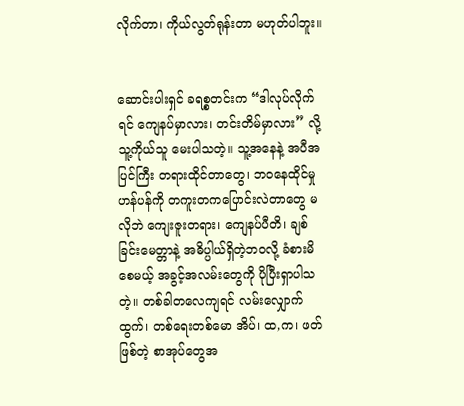လိုက်တာ၊ ကိုယ်လွတ်ရုန်းတာ မဟုတ်ပါဘူး။


ဆောင်းပါးရှင် ခရစ္စတင်းက “ဒါလုပ်လိုက်ရင် ကျေနပ်မှာလား၊ တင်းတိမ်မှာလား” လို့ သူ့ကိုယ်သူ မေးပါသတဲ့။ သူ့အနေနဲ့ အပီအပြင်ကြီး တရားထိုင်တာတွေ၊ ဘဝနေထိုင်မှုဟန်ပန်ကို တကူးတကပြောင်းလဲတာတွေ မလိုဘဲ ကျေးဇူးတရား၊ ကျေနပ်ပီတိ၊ ချစ်ခြင်းမေတ္တာနဲ့ အဓိပ္ပါယ်ရှိတဲ့ဘဝလို့ ခံစားမိစေမယ့် အခွင့်အလမ်းတွေကို ပိုပြီးရှာပါသတဲ့။ တစ်ခါတလေကျရင် လမ်းလျှောက်ထွက်၊ တစ်ရေးတစ်မော အိပ်၊ ထ,က၊ ဖတ်ဖြစ်တဲ့ စာအုပ်တွေအ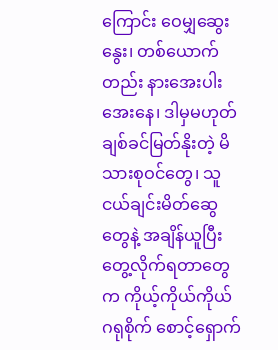ကြောင်း ဝေမျှဆွေးနွေး၊ တစ်ယောက်တည်း နားအေးပါးအေးနေ၊ ဒါမှမဟုတ် ချစ်ခင်မြတ်နိုးတဲ့ မိသားစုဝင်တွေ၊ သူငယ်ချင်းမိတ်ဆွေတွေနဲ့ အချိန်ယူပြီး တွေ့လိုက်ရတာတွေက ကိုယ့်ကိုယ်ကိုယ် ဂရုစိုက် စောင့်ရှောက်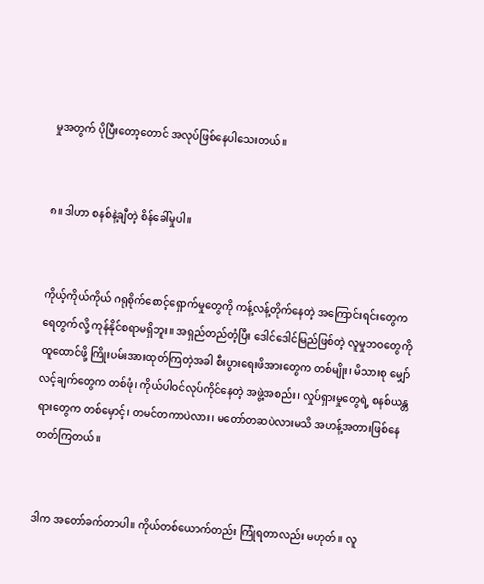မှုအတွက် ပိုပြီးတော့တောင် အလုပ်ဖြစ်နေပါသေးတယ်။


၈။ ဒါဟာ စနစ်နဲ့ချီတဲ့ စိန်ခေါ်မှုပါ။


ကိုယ့်ကိုယ်ကိုယ် ဂရုစိုက်စောင့်ရှောက်မှုတွေကို ကန့်လန့်တိုက်နေတဲ့ အကြောင်းရင်းတွေက ရေတွက်လို့ ကုန်နိုင်စရာမရှိဘူး။ အရှည်တည်တံ့ပြီး ဒေါင်ဒေါင်မြည်ဖြစ်တဲ့ လူမှုဘဝတွေကို ထူထောင်ဖို့ ကြိုးပမ်းအားထုတ်ကြတဲ့အခါ စီးပွားရေးဖိအားတွေက တစ်မျိုး၊ မိသားစု မျှော်လင့်ချက်တွေက တစ်ဖုံ၊ ကိုယ်ပါဝင်လုပ်ကိုင်နေတဲ့ အဖွဲ့အစည်း၊ လှုပ်ရှားမှုတွေရဲ့ စနစ်ယန္တရားတွေက တစ်မှောင့်၊ တမင်တကာပဲလား၊ မတော်တဆပဲလားမသိ အဟန့်အတားဖြစ်နေတတ်ကြတယ်။


ဒါက အတော်ခက်တာပါ။ ကိုယ်တစ်ယောက်တည်း ကြုံရတာလည်း မဟုတ်။ လူ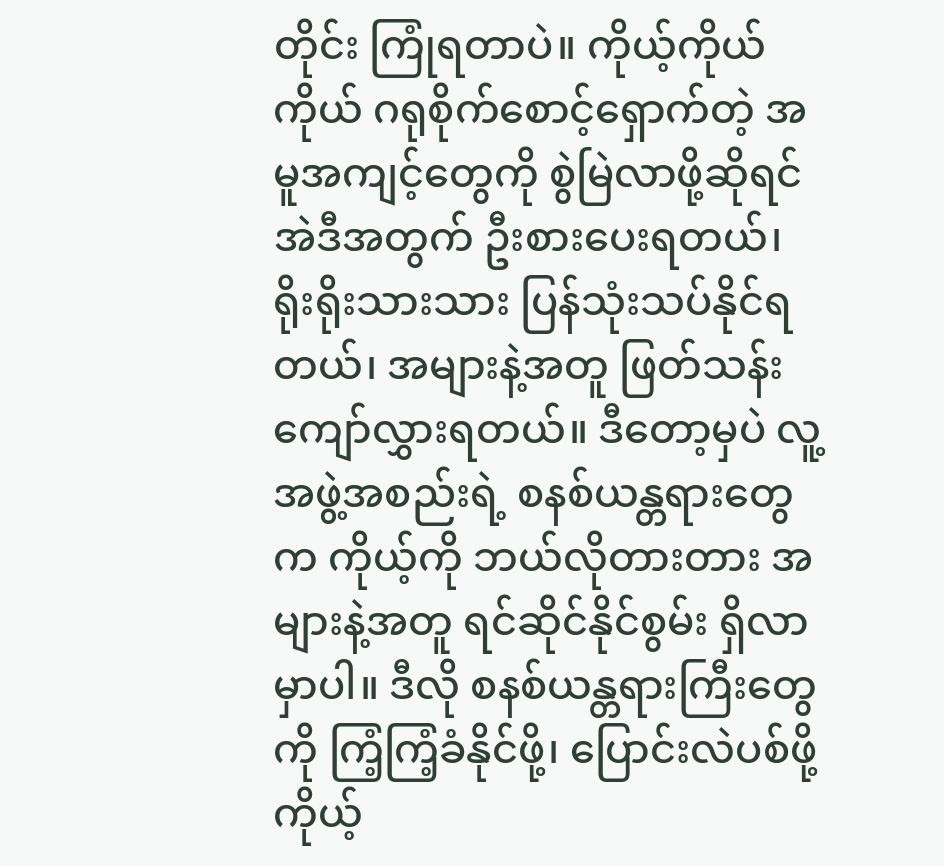တိုင်း ကြုံရတာပဲ။ ကိုယ့်ကိုယ်ကိုယ် ဂရုစိုက်စောင့်ရှောက်တဲ့ အမူအကျင့်တွေကို စွဲမြဲလာဖို့ဆိုရင် အဲဒီအတွက် ဦးစားပေးရတယ်၊ ရိုးရိုးသားသား ပြန်သုံးသပ်နိုင်ရတယ်၊ အများနဲ့အတူ ဖြတ်သန်းကျော်လွှားရတယ်။ ဒီတော့မှပဲ လူ့အဖွဲ့အစည်းရဲ့ စနစ်ယန္တရားတွေက ကိုယ့်ကို ဘယ်လိုတားတား အများနဲ့အတူ ရင်ဆိုင်နိုင်စွမ်း ရှိလာမှာပါ။ ဒီလို စနစ်ယန္တရားကြီးတွေကို ကြံ့ကြံ့ခံနိုင်ဖို့၊ ပြောင်းလဲပစ်ဖို့ ကိုယ့်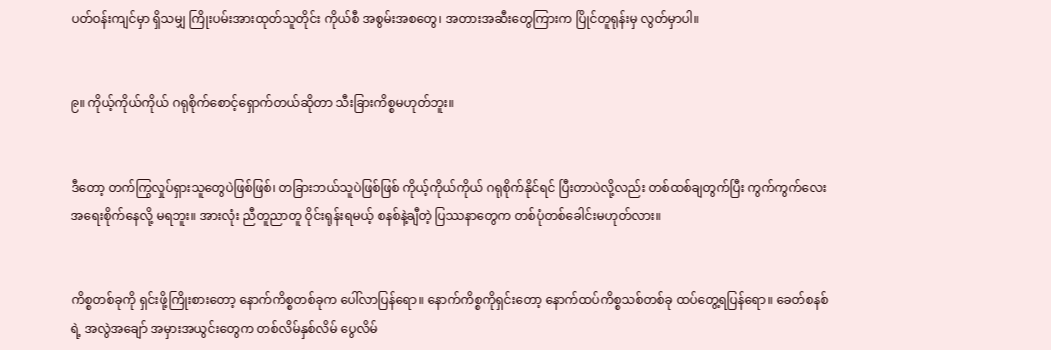ပတ်ဝန်းကျင်မှာ ရှိသမျှ ကြိုးပမ်းအားထုတ်သူတိုင်း ကိုယ်စီ အစွမ်းအစတွေ၊ အတားအဆီးတွေကြားက ပြိုင်တူရုန်းမှ လွတ်မှာပါ။


၉။ ကိုယ့်ကိုယ်ကိုယ် ဂရုစိုက်စောင့်ရှောက်တယ်ဆိုတာ သီးခြားကိစ္စမဟုတ်ဘူး။


ဒီတော့ တက်ကြွလှုပ်ရှားသူတွေပဲဖြစ်ဖြစ်၊ တခြားဘယ်သူပဲဖြစ်ဖြစ် ကိုယ့်ကိုယ်ကိုယ် ဂရုစိုက်နိုင်ရင် ပြီးတာပဲလို့လည်း တစ်ထစ်ချတွက်ပြီး ကွက်ကွက်လေး အရေးစိုက်နေလို့ မရဘူး။ အားလုံး ညီတူညာတူ ဝိုင်းရုန်းရမယ့် စနစ်နဲ့ချီတဲ့ ပြဿနာတွေက တစ်ပုံတစ်ခေါင်းမဟုတ်လား။


ကိစ္စတစ်ခုကို ရှင်းဖို့ကြိုးစားတော့ နောက်ကိစ္စတစ်ခုက ပေါ်လာပြန်ရော။ နောက်ကိစ္စကိုရှင်းတော့ နောက်ထပ်ကိစ္စသစ်တစ်ခု ထပ်တွေ့ရပြန်ရော။ ခေတ်စနစ်ရဲ့ အလွဲအချော် အမှားအယွင်းတွေက တစ်လိမ်နှစ်လိမ် ပွေလိမ်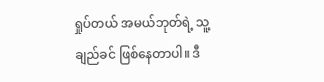ရှုပ်တယ် အမယ်ဘုတ်ရဲ့ သူ့ချည်ခင် ဖြစ်နေတာပါ။ ဒီ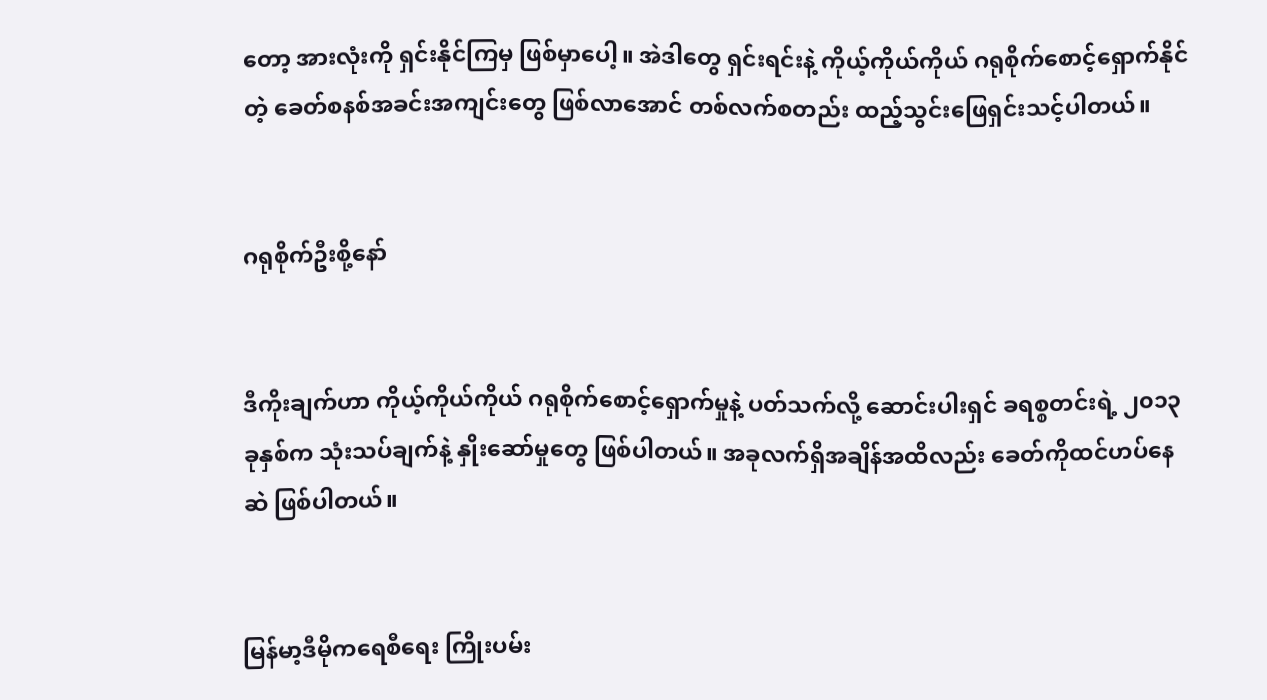တော့ အားလုံးကို ရှင်းနိုင်ကြမှ ဖြစ်မှာ‌ပေါ့။ အဲဒါတွေ ရှင်းရင်းနဲ့ ကိုယ့်ကိုယ်ကိုယ် ဂရုစိုက်စောင့်ရှောက်နိုင်တဲ့ ခေတ်စနစ်အခင်းအကျင်းတွေ ဖြစ်လာအောင် တစ်လက်စတည်း ထည့်သွင်းဖြေရှင်းသင့်ပါတယ်။


ဂရုစိုက်ဦးစို့နော်


ဒီကိုးချက်ဟာ ကိုယ့်ကိုယ်ကိုယ် ဂရုစိုက်စောင့်ရှောက်မှုနဲ့ ပတ်သက်လို့ ဆောင်းပါးရှင် ခရစ္စတင်းရဲ့ ၂၀၁၃ ခုနှစ်က သုံးသပ်ချက်နဲ့ နှိုးဆော်မှုတွေ ဖြစ်ပါတယ်။ အခုလက်ရှိအချိန်အထိလည်း ခေတ်ကိုထင်ဟပ်နေဆဲ ဖြစ်ပါတယ်။


မြန်မာ့ဒီမိုကရေစီရေး ကြိုးပမ်း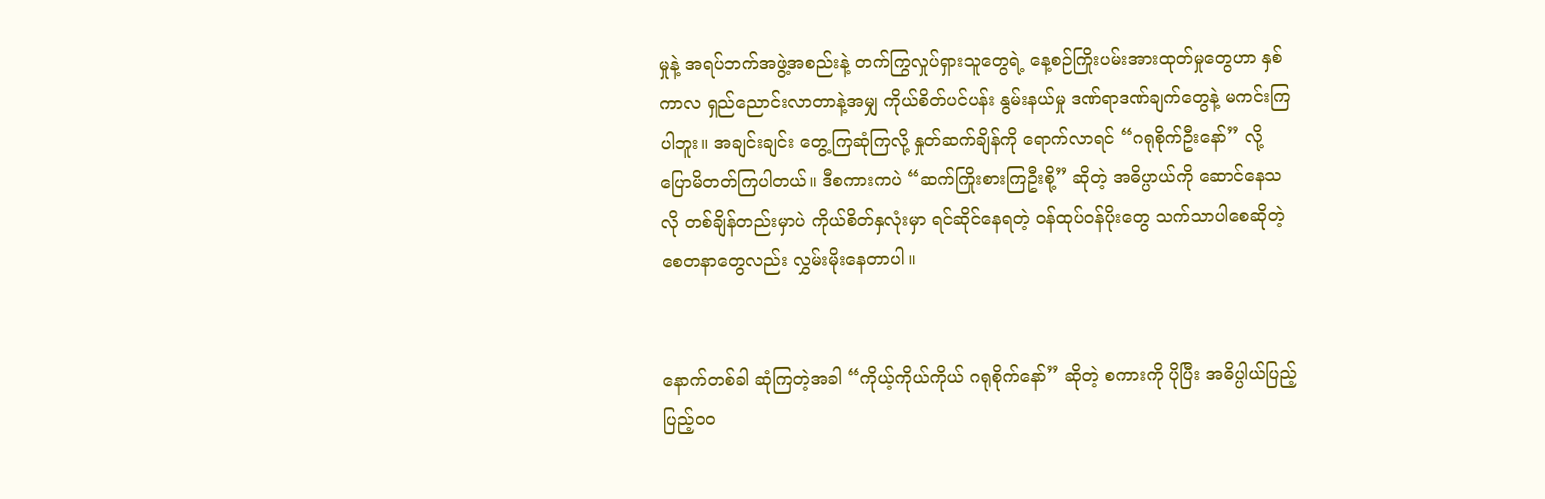မှုနဲ့ အရပ်ဘက်အဖွဲ့အစည်းနဲ့ တက်ကြွလှုပ်ရှားသူတွေရဲ့ နေ့စဉ်ကြိုးပမ်းအားထုတ်မှုတွေဟာ နှစ်ကာလ ရှည်ညောင်းလာတာနဲ့အမျှ ကိုယ်စိတ်ပင်ပန်း နွမ်းနယ်မှု ဒဏ်ရာဒဏ်ချက်တွေနဲ့ မကင်းကြပါဘူး။ အချင်းချင်း တွေ့ကြဆုံကြလို့ နှုတ်ဆက်ချိန်ကို ရောက်လာရင် “ဂရုစိုက်ဦးနော်” လို့ ပြောမိတတ်ကြပါတယ်။ ဒီစကားကပဲ “ဆက်ကြိုးစားကြဦးစို့” ဆိုတဲ့ အဓိပ္ပာယ်ကို ဆောင်နေသလို တစ်ချိန်တည်းမှာပဲ ကိုယ်စိတ်နှလုံးမှာ ရင်ဆိုင်နေရတဲ့ ဝန်ထုပ်ဝန်ပိုးတွေ သက်သာပါစေဆိုတဲ့ စေတနာတွေလည်း လွှမ်းမိုးနေတာပါ။


နောက်တစ်ခါ ဆုံကြတဲ့အခါ “ကိုယ့်ကိုယ်ကိုယ် ဂရုစိုက်နော်” ဆိုတဲ့ စကားကို ပိုပြီး အဓိပ္ပါယ်ပြည့်ပြည့်ဝဝ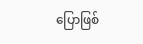ပြောဖြစ်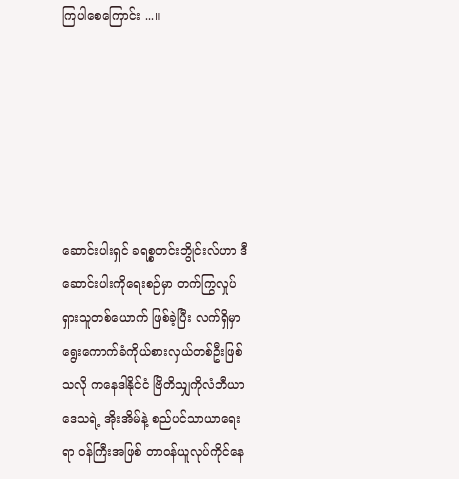ကြပါစေကြောင်း ...။






ဆောင်းပါးရှင် ခရစ္စတင်းဘွိုင်းလ်ဟာ ဒီဆောင်းပါးကိုရေးစဉ်မှာ တက်ကြွလှုပ်ရှားသူတစ်ယောက် ဖြစ်ခဲ့ပြီး လက်ရှိမှာ ရွေးကောက်ခံကိုယ်စားလှယ်တစ်ဦးဖြစ်သလို ကနေဒါနိုင်ငံ ဗြိတိသျှကိုလံဘီယာဒေသရဲ့ အိုးအိမ်နဲ့ စည်ပင်သာယာရေးရာ ဝန်ကြီးအဖြစ် တာဝန်ယူလုပ်ကိုင်နေ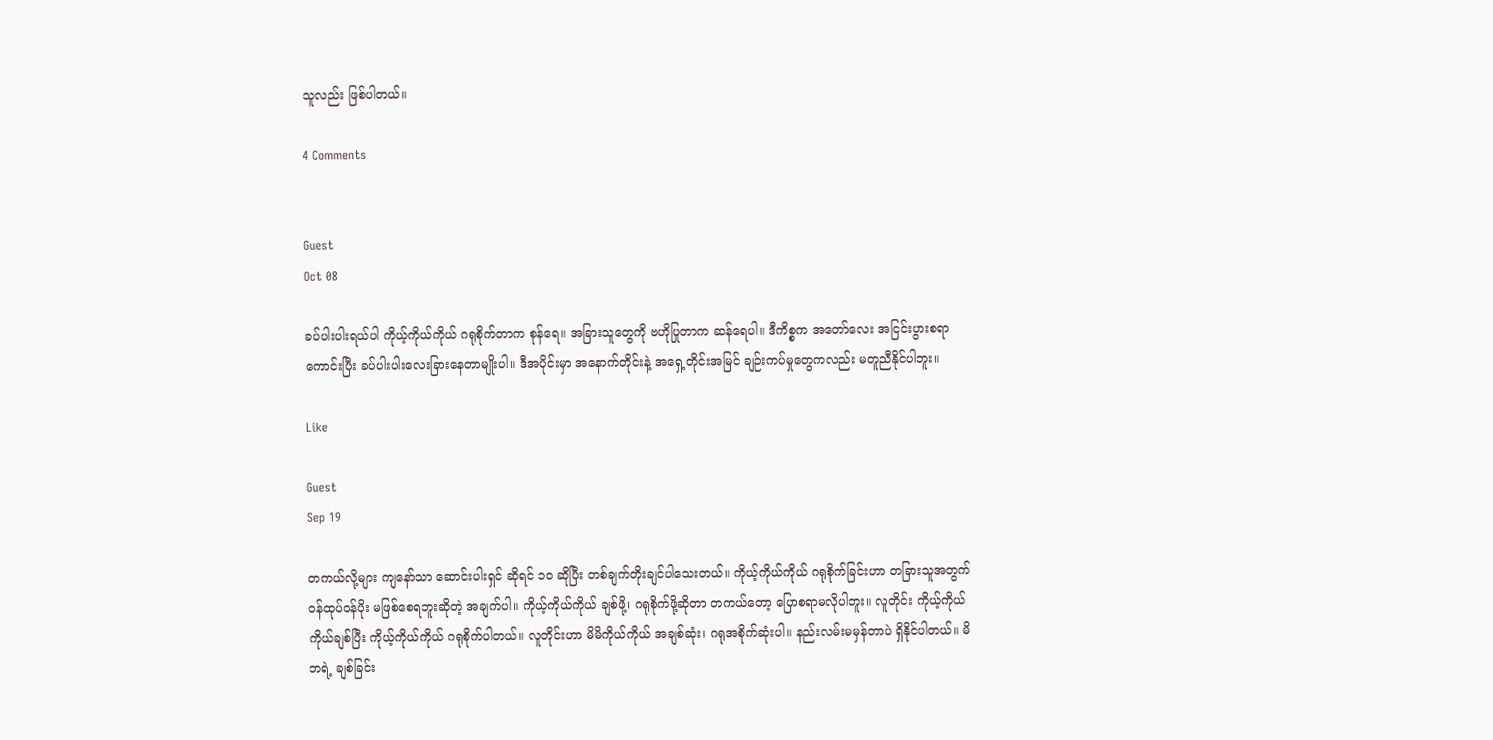သူလည်း ဖြစ်ပါတယ်။

4 Comments


Guest
Oct 08

ခပ်ပါးပါးရယ်ပါ ကိုယ့်ကိုယ်ကိုယ် ဂရုစိုက်တာက စုန်ရေ။ အခြားသူတွေကို ဗဟိုပြုတာက ဆန်ရေပါ။ ဒီကိစ္စက အတော်လေး အငြင်းပွားစရာကောင်းပြီး ခပ်ပါးပါးလေးခြားနေတာမျိုးပါ။ ဒီအပိုင်းမှာ အနောက်တိုင်းနဲ့ အရှေ့တိုင်းအမြင် ချဉ်းကပ်မှုတွေကလည်း မတူညီနိုင်ပါဘူး။

Like

Guest
Sep 19

တကယ်လို့များ ကျနော်သာ ဆောင်းပါးရှင် ဆိုရင် ၁၀ ဆိုပြီး တစ်ချက်တိုးချင်ပါသေးတယ်။ ကိုယ့်ကိုယ်ကိုယ် ဂရုစိုက်ခြင်းဟာ တခြားသူအတွက် ဝန်ထုပ်ဝန်ပိုး မဖြစ်စေရဘူးဆိုတဲ့ အချက်ပါ။ ကိုယ့်ကိုယ်ကိုယ် ချစ်ဖို့၊ ဂရုစိုက်ဖို့ဆိုတာ တကယ်တော့ ပြောစရာမလိုပါဘူး။ လူတိုင်း ကိုယ့်ကိုယ်ကိုယ်ချစ်ပြီး ကိုယ့်ကိုယ်ကိုယ် ဂရုစိုက်ပါတယ်။ လူတိုင်းဟာ မိမိကိုယ်ကိုယ် အချစ်ဆုံး၊ ဂရုအစိုက်ဆုံးပါ။ နည်းလမ်းမမှန်တာပဲ ရှိနိုင်ပါတယ်။ မိဘရဲ့ ချစ်ခြင်း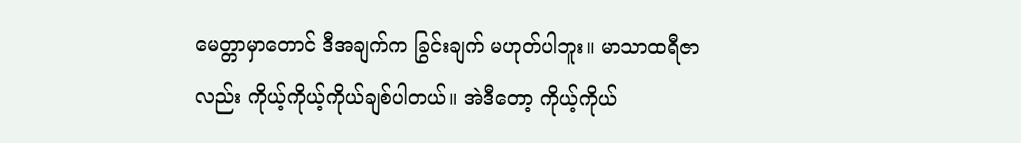မေတ္တာမှာတောင် ဒီအချက်က ခြွင်းချက် မဟုတ်ပါဘူး။ မာသာထရီဇာလည်း ကိုယ့်ကိုယ့်ကိုယ်ချစ်ပါတယ်။ အဲဒီတော့ ကိုယ့်ကိုယ်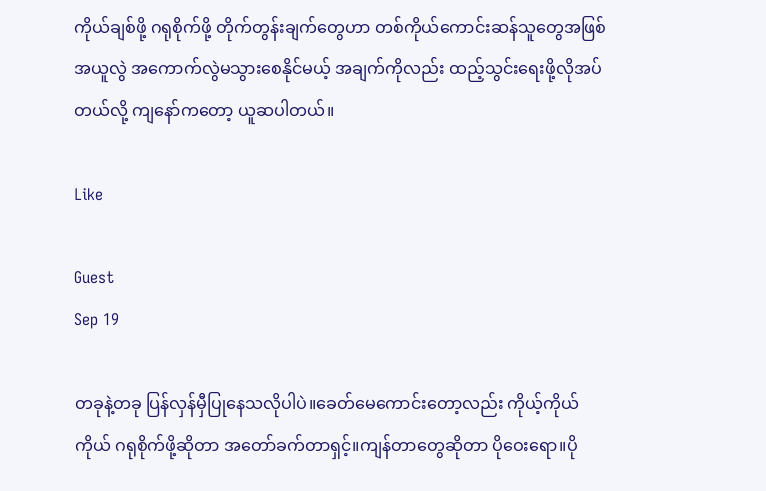ကိုယ်ချစ်ဖို့ ဂရုစိုက်ဖို့ တိုက်တွန်းချက်တွေဟာ တစ်ကိုယ်ကောင်းဆန်သူတွေအဖြစ် အယူလွဲ အကောက်လွဲမသွားစေနိုင်မယ့် အချက်ကိုလည်း ထည့်သွင်းရေးဖို့လိုအပ်တယ်လို့ ကျနော်ကတော့ ယူဆပါတယ်။

Like

Guest
Sep 19

တခုနဲ့တခု ပြန်လှန်မှီပြုနေသလိုပါပဲ။ခေတ်မေကောင်းတော့လည်း ကိုယ့်ကိုယ်ကိုယ် ဂရုစိုက်ဖို့ဆိုတာ အတော်ခက်တာရှင့်။ကျန်တာတွေဆိုတာ ပိုဝေးရော။ပို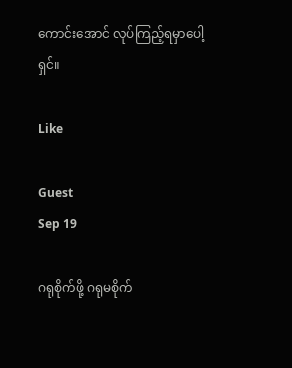ကောင်းအောင် လုပ်ကြည့်ရမှာပေါ့ရှင်။

Like

Guest
Sep 19

ဂရုစိုက်ဖို့ ဂရုမစိုက်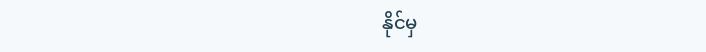နိုင်မှ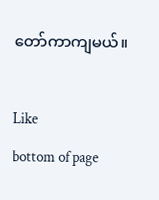တော်ကာကျမယ်။

Like
bottom of page